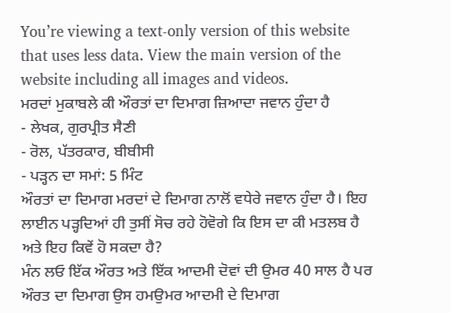You’re viewing a text-only version of this website that uses less data. View the main version of the website including all images and videos.
ਮਰਦਾਂ ਮੁਕਾਬਲੇ ਕੀ ਔਰਤਾਂ ਦਾ ਦਿਮਾਗ ਜ਼ਿਆਦਾ ਜਵਾਨ ਹੁੰਦਾ ਹੈ
- ਲੇਖਕ, ਗੁਰਪ੍ਰੀਤ ਸੈਣੀ
- ਰੋਲ, ਪੱਤਰਕਾਰ, ਬੀਬੀਸੀ
- ਪੜ੍ਹਨ ਦਾ ਸਮਾਂ: 5 ਮਿੰਟ
ਔਰਤਾਂ ਦਾ ਦਿਮਾਗ ਮਰਦਾਂ ਦੇ ਦਿਮਾਗ ਨਾਲੋਂ ਵਧੇਰੇ ਜਵਾਨ ਹੁੰਦਾ ਹੈ। ਇਹ ਲਾਈਨ ਪੜ੍ਹਦਿਆਂ ਹੀ ਤੁਸੀਂ ਸੋਚ ਰਹੇ ਹੋਵੋਗੇ ਕਿ ਇਸ ਦਾ ਕੀ ਮਤਲਬ ਹੈ ਅਤੇ ਇਹ ਕਿਵੇਂ ਹੋ ਸਕਦਾ ਹੈ?
ਮੰਨ ਲਓ ਇੱਕ ਔਰਤ ਅਤੇ ਇੱਕ ਆਦਮੀ ਦੋਵਾਂ ਦੀ ਉਮਰ 40 ਸਾਲ ਹੈ ਪਰ ਔਰਤ ਦਾ ਦਿਮਾਗ ਉਸ ਹਮਉਮਰ ਆਦਮੀ ਦੇ ਦਿਮਾਗ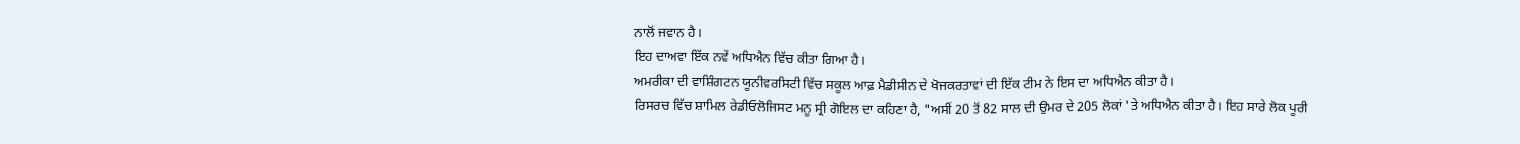ਨਾਲੋਂ ਜਵਾਨ ਹੈ।
ਇਹ ਦਾਅਵਾ ਇੱਕ ਨਵੇਂ ਅਧਿਐਨ ਵਿੱਚ ਕੀਤਾ ਗਿਆ ਹੈ।
ਅਮਰੀਕਾ ਦੀ ਵਾਸ਼ਿੰਗਟਨ ਯੂਨੀਵਰਸਿਟੀ ਵਿੱਚ ਸਕੂਲ ਆਫ਼ ਮੈਡੀਸੀਨ ਦੇ ਖੋਜਕਰਤਾਵਾਂ ਦੀ ਇੱਕ ਟੀਮ ਨੇ ਇਸ ਦਾ ਅਧਿਐਨ ਕੀਤਾ ਹੈ।
ਰਿਸਰਚ ਵਿੱਚ ਸ਼ਾਮਿਲ ਰੇਡੀਓਲੋਜਿਸਟ ਮਨੂ ਸ੍ਰੀ ਗੋਇਲ ਦਾ ਕਹਿਣਾ ਹੈ, "ਅਸੀਂ 20 ਤੋਂ 82 ਸਾਲ ਦੀ ਉਮਰ ਦੇ 205 ਲੋਕਾਂ 'ਤੇ ਅਧਿਐਨ ਕੀਤਾ ਹੈ। ਇਹ ਸਾਰੇ ਲੋਕ ਪੂਰੀ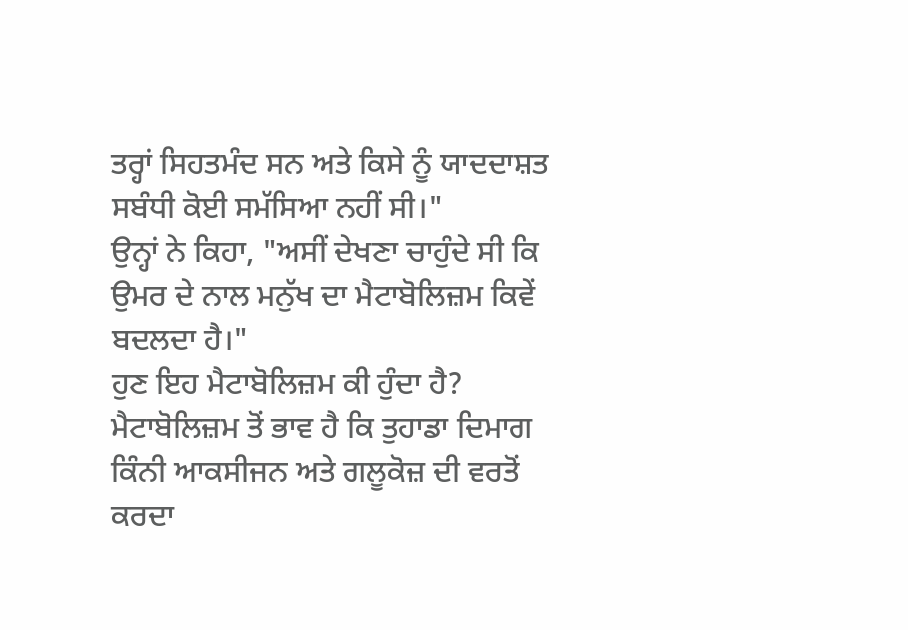ਤਰ੍ਹਾਂ ਸਿਹਤਮੰਦ ਸਨ ਅਤੇ ਕਿਸੇ ਨੂੰ ਯਾਦਦਾਸ਼ਤ ਸਬੰਧੀ ਕੋਈ ਸਮੱਸਿਆ ਨਹੀਂ ਸੀ।"
ਉਨ੍ਹਾਂ ਨੇ ਕਿਹਾ, "ਅਸੀਂ ਦੇਖਣਾ ਚਾਹੁੰਦੇ ਸੀ ਕਿ ਉਮਰ ਦੇ ਨਾਲ ਮਨੁੱਖ ਦਾ ਮੈਟਾਬੋਲਿਜ਼ਮ ਕਿਵੇਂ ਬਦਲਦਾ ਹੈ।"
ਹੁਣ ਇਹ ਮੈਟਾਬੋਲਿਜ਼ਮ ਕੀ ਹੁੰਦਾ ਹੈ?
ਮੈਟਾਬੋਲਿਜ਼ਮ ਤੋਂ ਭਾਵ ਹੈ ਕਿ ਤੁਹਾਡਾ ਦਿਮਾਗ ਕਿੰਨੀ ਆਕਸੀਜਨ ਅਤੇ ਗਲੂਕੋਜ਼ ਦੀ ਵਰਤੋਂ ਕਰਦਾ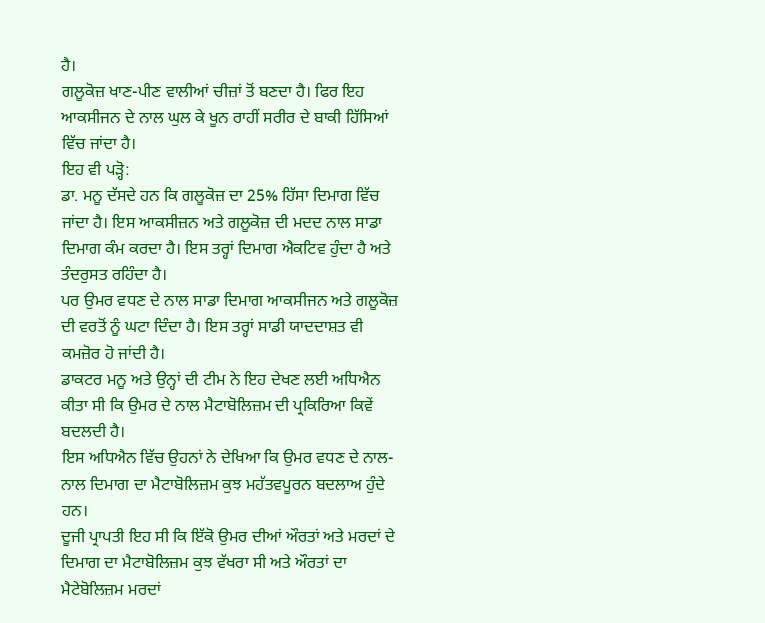ਹੈ।
ਗਲੂਕੋਜ਼ ਖਾਣ-ਪੀਣ ਵਾਲੀਆਂ ਚੀਜ਼ਾਂ ਤੋਂ ਬਣਦਾ ਹੈ। ਫਿਰ ਇਹ ਆਕਸੀਜਨ ਦੇ ਨਾਲ ਘੁਲ ਕੇ ਖੂਨ ਰਾਹੀਂ ਸਰੀਰ ਦੇ ਬਾਕੀ ਹਿੱਸਿਆਂ ਵਿੱਚ ਜਾਂਦਾ ਹੈ।
ਇਹ ਵੀ ਪੜ੍ਹੋ:
ਡਾ. ਮਨੂ ਦੱਸਦੇ ਹਨ ਕਿ ਗਲੂਕੋਜ਼ ਦਾ 25% ਹਿੱਸਾ ਦਿਮਾਗ ਵਿੱਚ ਜਾਂਦਾ ਹੈ। ਇਸ ਆਕਸੀਜ਼ਨ ਅਤੇ ਗਲੂਕੋਜ਼ ਦੀ ਮਦਦ ਨਾਲ ਸਾਡਾ ਦਿਮਾਗ ਕੰਮ ਕਰਦਾ ਹੈ। ਇਸ ਤਰ੍ਹਾਂ ਦਿਮਾਗ ਐਕਟਿਵ ਹੁੰਦਾ ਹੈ ਅਤੇ ਤੰਦਰੁਸਤ ਰਹਿੰਦਾ ਹੈ।
ਪਰ ਉਮਰ ਵਧਣ ਦੇ ਨਾਲ ਸਾਡਾ ਦਿਮਾਗ ਆਕਸੀਜਨ ਅਤੇ ਗਲੂਕੋਜ਼ ਦੀ ਵਰਤੋਂ ਨੂੰ ਘਟਾ ਦਿੰਦਾ ਹੈ। ਇਸ ਤਰ੍ਹਾਂ ਸਾਡੀ ਯਾਦਦਾਸ਼ਤ ਵੀ ਕਮਜ਼ੋਰ ਹੋ ਜਾਂਦੀ ਹੈ।
ਡਾਕਟਰ ਮਨੂ ਅਤੇ ਉਨ੍ਹਾਂ ਦੀ ਟੀਮ ਨੇ ਇਹ ਦੇਖਣ ਲਈ ਅਧਿਐਨ ਕੀਤਾ ਸੀ ਕਿ ਉਮਰ ਦੇ ਨਾਲ ਮੈਟਾਬੋਲਿਜ਼ਮ ਦੀ ਪ੍ਰਕਿਰਿਆ ਕਿਵੇਂ ਬਦਲਦੀ ਹੈ।
ਇਸ ਅਧਿਐਨ ਵਿੱਚ ਉਹਨਾਂ ਨੇ ਦੇਖਿਆ ਕਿ ਉਮਰ ਵਧਣ ਦੇ ਨਾਲ-ਨਾਲ ਦਿਮਾਗ ਦਾ ਮੈਟਾਬੋਲਿਜ਼ਮ ਕੁਝ ਮਹੱਤਵਪੂਰਨ ਬਦਲਾਅ ਹੁੰਦੇ ਹਨ।
ਦੂਜੀ ਪ੍ਰਾਪਤੀ ਇਹ ਸੀ ਕਿ ਇੱਕੋ ਉਮਰ ਦੀਆਂ ਔਰਤਾਂ ਅਤੇ ਮਰਦਾਂ ਦੇ ਦਿਮਾਗ ਦਾ ਮੈਟਾਬੋਲਿਜ਼ਮ ਕੁਝ ਵੱਖਰਾ ਸੀ ਅਤੇ ਔਰਤਾਂ ਦਾ ਮੈਟੇਬੋਲਿਜ਼ਮ ਮਰਦਾਂ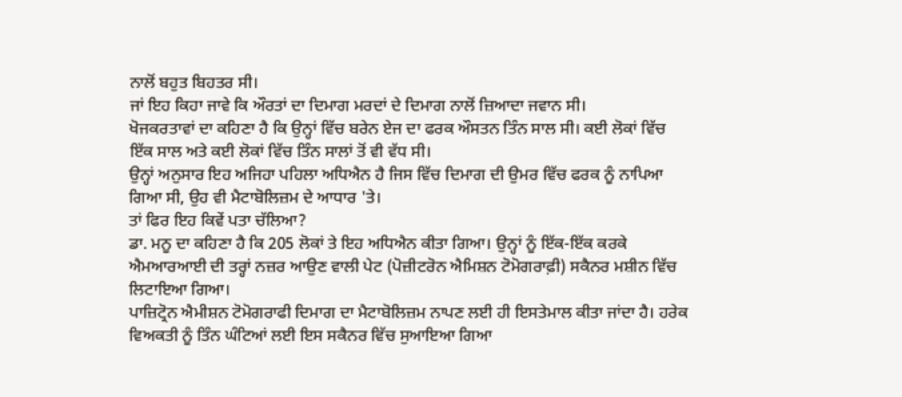ਨਾਲੋਂ ਬਹੁਤ ਬਿਹਤਰ ਸੀ।
ਜਾਂ ਇਹ ਕਿਹਾ ਜਾਵੇ ਕਿ ਔਰਤਾਂ ਦਾ ਦਿਮਾਗ ਮਰਦਾਂ ਦੇ ਦਿਮਾਗ ਨਾਲੋਂ ਜ਼ਿਆਦਾ ਜਵਾਨ ਸੀ।
ਖੋਜਕਰਤਾਵਾਂ ਦਾ ਕਹਿਣਾ ਹੈ ਕਿ ਉਨ੍ਹਾਂ ਵਿੱਚ ਬਰੇਨ ਏਜ ਦਾ ਫਰਕ ਔਸਤਨ ਤਿੰਨ ਸਾਲ ਸੀ। ਕਈ ਲੋਕਾਂ ਵਿੱਚ ਇੱਕ ਸਾਲ ਅਤੇ ਕਈ ਲੋਕਾਂ ਵਿੱਚ ਤਿੰਨ ਸਾਲਾਂ ਤੋਂ ਵੀ ਵੱਧ ਸੀ।
ਉਨ੍ਹਾਂ ਅਨੁਸਾਰ ਇਹ ਅਜਿਹਾ ਪਹਿਲਾ ਅਧਿਐਨ ਹੈ ਜਿਸ ਵਿੱਚ ਦਿਮਾਗ ਦੀ ਉਮਰ ਵਿੱਚ ਫਰਕ ਨੂੰ ਨਾਪਿਆ ਗਿਆ ਸੀ, ਉਹ ਵੀ ਮੈਟਾਬੋਲਿਜ਼ਮ ਦੇ ਆਧਾਰ 'ਤੇ।
ਤਾਂ ਫਿਰ ਇਹ ਕਿਵੇਂ ਪਤਾ ਚੱਲਿਆ?
ਡਾ. ਮਨੂ ਦਾ ਕਹਿਣਾ ਹੈ ਕਿ 205 ਲੋਕਾਂ ਤੇ ਇਹ ਅਧਿਐਨ ਕੀਤਾ ਗਿਆ। ਉਨ੍ਹਾਂ ਨੂੰ ਇੱਕ-ਇੱਕ ਕਰਕੇ ਐਮਆਰਆਈ ਦੀ ਤਰ੍ਹਾਂ ਨਜ਼ਰ ਆਉਣ ਵਾਲੀ ਪੇਟ (ਪੋਜ਼ੀਟਰੋਨ ਐਮਿਸ਼ਨ ਟੋਮੋਗਰਾਫ਼ੀ) ਸਕੈਨਰ ਮਸ਼ੀਨ ਵਿੱਚ ਲਿਟਾਇਆ ਗਿਆ।
ਪਾਜ਼ਿਟ੍ਰੋਨ ਐਮੀਸ਼ਨ ਟੋਮੋਗਰਾਫੀ ਦਿਮਾਗ ਦਾ ਮੈਟਾਬੋਲਿਜ਼ਮ ਨਾਪਣ ਲਈ ਹੀ ਇਸਤੇਮਾਲ ਕੀਤਾ ਜਾਂਦਾ ਹੈ। ਹਰੇਕ ਵਿਅਕਤੀ ਨੂੰ ਤਿੰਨ ਘੰਟਿਆਂ ਲਈ ਇਸ ਸਕੈਨਰ ਵਿੱਚ ਸੁਆਇਆ ਗਿਆ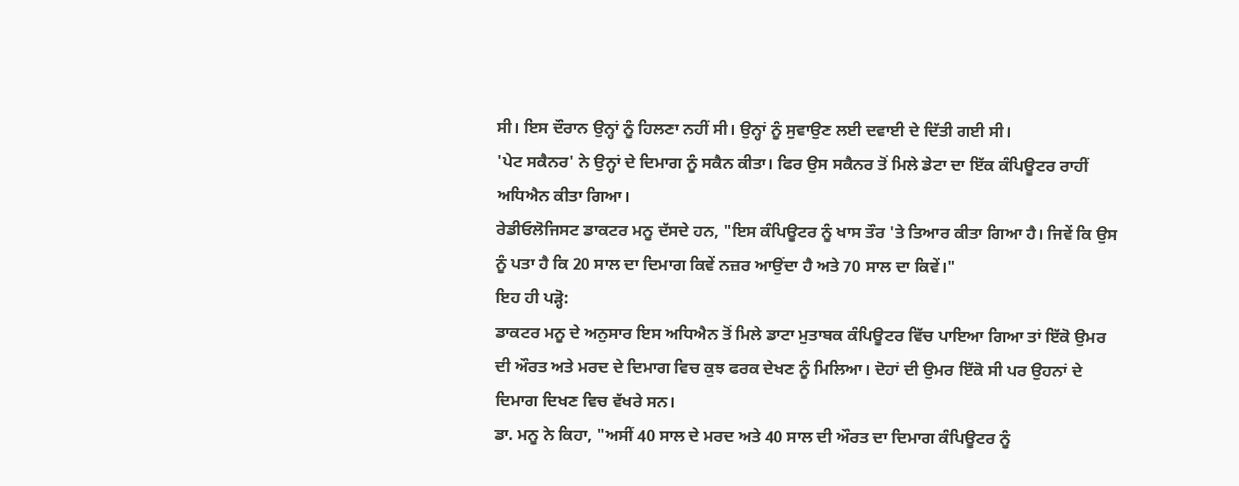ਸੀ। ਇਸ ਦੌਰਾਨ ਉਨ੍ਹਾਂ ਨੂੰ ਹਿਲਣਾ ਨਹੀਂ ਸੀ। ਉਨ੍ਹਾਂ ਨੂੰ ਸੁਵਾਉਣ ਲਈ ਦਵਾਈ ਦੇ ਦਿੱਤੀ ਗਈ ਸੀ।
'ਪੇਟ ਸਕੈਨਰ' ਨੇ ਉਨ੍ਹਾਂ ਦੇ ਦਿਮਾਗ ਨੂੰ ਸਕੈਨ ਕੀਤਾ। ਫਿਰ ਉਸ ਸਕੈਨਰ ਤੋਂ ਮਿਲੇ ਡੇਟਾ ਦਾ ਇੱਕ ਕੰਪਿਊਟਰ ਰਾਹੀਂ ਅਧਿਐਨ ਕੀਤਾ ਗਿਆ।
ਰੇਡੀਓਲੋਜਿਸਟ ਡਾਕਟਰ ਮਨੂ ਦੱਸਦੇ ਹਨ, "ਇਸ ਕੰਪਿਊਟਰ ਨੂੰ ਖਾਸ ਤੌਰ 'ਤੇ ਤਿਆਰ ਕੀਤਾ ਗਿਆ ਹੈ। ਜਿਵੇਂ ਕਿ ਉਸ ਨੂੰ ਪਤਾ ਹੈ ਕਿ 20 ਸਾਲ ਦਾ ਦਿਮਾਗ ਕਿਵੇਂ ਨਜ਼ਰ ਆਉਂਦਾ ਹੈ ਅਤੇ 70 ਸਾਲ ਦਾ ਕਿਵੇਂ।"
ਇਹ ਹੀ ਪੜ੍ਹੋ:
ਡਾਕਟਰ ਮਨੂ ਦੇ ਅਨੁਸਾਰ ਇਸ ਅਧਿਐਨ ਤੋਂ ਮਿਲੇ ਡਾਟਾ ਮੁਤਾਬਕ ਕੰਪਿਊਟਰ ਵਿੱਚ ਪਾਇਆ ਗਿਆ ਤਾਂ ਇੱਕੋ ਉਮਰ ਦੀ ਔਰਤ ਅਤੇ ਮਰਦ ਦੇ ਦਿਮਾਗ ਵਿਚ ਕੁਝ ਫਰਕ ਦੇਖਣ ਨੂੰ ਮਿਲਿਆ। ਦੋਹਾਂ ਦੀ ਉਮਰ ਇੱਕੋ ਸੀ ਪਰ ਉਹਨਾਂ ਦੇ ਦਿਮਾਗ ਦਿਖਣ ਵਿਚ ਵੱਖਰੇ ਸਨ।
ਡਾ. ਮਨੂ ਨੇ ਕਿਹਾ, "ਅਸੀਂ 40 ਸਾਲ ਦੇ ਮਰਦ ਅਤੇ 40 ਸਾਲ ਦੀ ਔਰਤ ਦਾ ਦਿਮਾਗ ਕੰਪਿਊਟਰ ਨੂੰ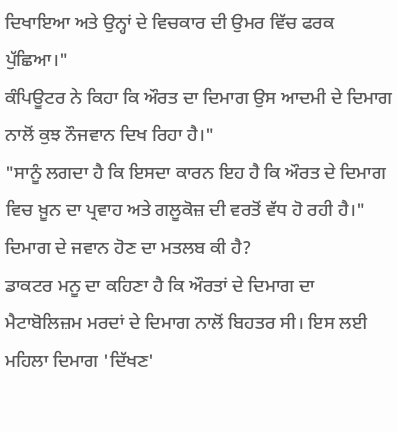ਦਿਖਾਇਆ ਅਤੇ ਉਨ੍ਹਾਂ ਦੇ ਵਿਚਕਾਰ ਦੀ ਉਮਰ ਵਿੱਚ ਫਰਕ ਪੁੱਛਿਆ।"
ਕੰਪਿਊਟਰ ਨੇ ਕਿਹਾ ਕਿ ਔਰਤ ਦਾ ਦਿਮਾਗ ਉਸ ਆਦਮੀ ਦੇ ਦਿਮਾਗ ਨਾਲੋਂ ਕੁਝ ਨੌਜਵਾਨ ਦਿਖ ਰਿਹਾ ਹੈ।"
"ਸਾਨੂੰ ਲਗਦਾ ਹੈ ਕਿ ਇਸਦਾ ਕਾਰਨ ਇਹ ਹੈ ਕਿ ਔਰਤ ਦੇ ਦਿਮਾਗ ਵਿਚ ਖ਼ੂਨ ਦਾ ਪ੍ਰਵਾਹ ਅਤੇ ਗਲੂਕੋਜ਼ ਦੀ ਵਰਤੋਂ ਵੱਧ ਹੋ ਰਹੀ ਹੈ।"
ਦਿਮਾਗ ਦੇ ਜਵਾਨ ਹੋਣ ਦਾ ਮਤਲਬ ਕੀ ਹੈ?
ਡਾਕਟਰ ਮਨੂ ਦਾ ਕਹਿਣਾ ਹੈ ਕਿ ਔਰਤਾਂ ਦੇ ਦਿਮਾਗ ਦਾ ਮੈਟਾਬੋਲਿਜ਼ਮ ਮਰਦਾਂ ਦੇ ਦਿਮਾਗ ਨਾਲੋਂ ਬਿਹਤਰ ਸੀ। ਇਸ ਲਈ ਮਹਿਲਾ ਦਿਮਾਗ 'ਦਿੱਖਣ'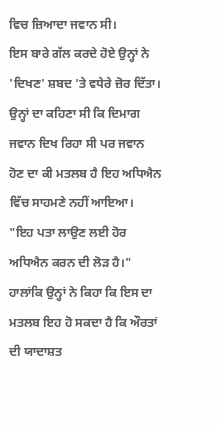ਵਿਚ ਜ਼ਿਆਦਾ ਜਵਾਨ ਸੀ।
ਇਸ ਬਾਰੇ ਗੱਲ ਕਰਦੇ ਹੋਏ ਉਨ੍ਹਾਂ ਨੇ 'ਦਿਖਣ' ਸ਼ਬਦ 'ਤੇ ਵਧੇਰੇ ਜ਼ੋਰ ਦਿੱਤਾ। ਉਨ੍ਹਾਂ ਦਾ ਕਹਿਣਾ ਸੀ ਕਿ ਦਿਮਾਗ ਜਵਾਨ ਦਿਖ ਰਿਹਾ ਸੀ ਪਰ ਜਵਾਨ ਹੋਣ ਦਾ ਕੀ ਮਤਲਬ ਹੈ ਇਹ ਅਧਿਐਨ ਵਿੱਚ ਸਾਹਮਣੇ ਨਹੀਂ ਆਇਆ।
"ਇਹ ਪਤਾ ਲਾਉਣ ਲਈ ਹੋਰ ਅਧਿਐਨ ਕਰਨ ਦੀ ਲੋੜ ਹੈ।"
ਹਾਲਾਂਕਿ ਉਨ੍ਹਾਂ ਨੇ ਕਿਹਾ ਕਿ ਇਸ ਦਾ ਮਤਲਬ ਇਹ ਹੋ ਸਕਦਾ ਹੈ ਕਿ ਔਰਤਾਂ ਦੀ ਯਾਦਾਸ਼ਤ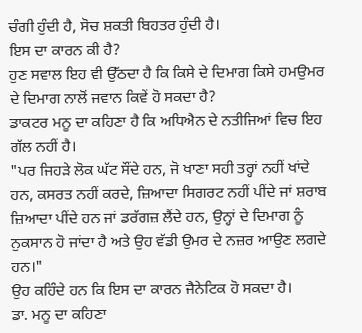ਚੰਗੀ ਹੁੰਦੀ ਹੈ, ਸੋਚ ਸ਼ਕਤੀ ਬਿਹਤਰ ਹੁੰਦੀ ਹੈ।
ਇਸ ਦਾ ਕਾਰਨ ਕੀ ਹੈ?
ਹੁਣ ਸਵਾਲ ਇਹ ਵੀ ਉੱਠਦਾ ਹੈ ਕਿ ਕਿਸੇ ਦੇ ਦਿਮਾਗ ਕਿਸੇ ਹਮਉਮਰ ਦੇ ਦਿਮਾਗ ਨਾਲੋਂ ਜਵਾਨ ਕਿਵੇਂ ਹੋ ਸਕਦਾ ਹੈ?
ਡਾਕਟਰ ਮਨੂ ਦਾ ਕਹਿਣਾ ਹੈ ਕਿ ਅਧਿਐਨ ਦੇ ਨਤੀਜਿਆਂ ਵਿਚ ਇਹ ਗੱਲ ਨਹੀਂ ਹੈ।
"ਪਰ ਜਿਹੜੇ ਲੋਕ ਘੱਟ ਸੌਂਦੇ ਹਨ, ਜੋ ਖਾਣਾ ਸਹੀ ਤਰ੍ਹਾਂ ਨਹੀਂ ਖਾਂਦੇ ਹਨ, ਕਸਰਤ ਨਹੀਂ ਕਰਦੇ, ਜ਼ਿਆਦਾ ਸਿਗਰਟ ਨਹੀਂ ਪੀਂਦੇ ਜਾਂ ਸ਼ਰਾਬ ਜ਼ਿਆਦਾ ਪੀਂਦੇ ਹਨ ਜਾਂ ਡਰੱਗਜ਼ ਲੈਂਦੇ ਹਨ, ਉਨ੍ਹਾਂ ਦੇ ਦਿਮਾਗ ਨੂੰ ਨੁਕਸਾਨ ਹੋ ਜਾਂਦਾ ਹੈ ਅਤੇ ਉਹ ਵੱਡੀ ਉਮਰ ਦੇ ਨਜ਼ਰ ਆਉਣ ਲਗਦੇ ਹਨ।"
ਉਹ ਕਹਿੰਦੇ ਹਨ ਕਿ ਇਸ ਦਾ ਕਾਰਨ ਜੈਨੇਟਿਕ ਹੋ ਸਕਦਾ ਹੈ।
ਡਾ. ਮਨੂ ਦਾ ਕਹਿਣਾ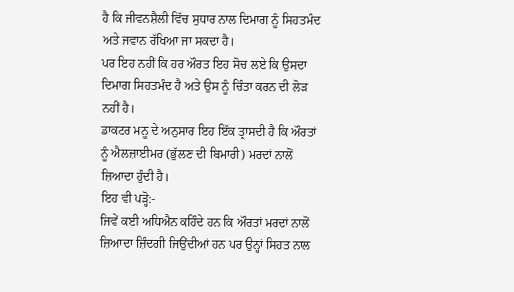ਹੈ ਕਿ ਜੀਵਨਸ਼ੈਲੀ ਵਿੱਚ ਸੁਧਾਰ ਨਾਲ ਦਿਮਾਗ ਨੂੰ ਸਿਹਤਮੰਦ ਅਤੇ ਜਵਾਨ ਰੱਖਿਆ ਜਾ ਸਕਦਾ ਹੈ।
ਪਰ ਇਹ ਨਹੀਂ ਕਿ ਹਰ ਔਰਤ ਇਹ ਸੋਚ ਲਏ ਕਿ ਉਸਦਾ ਦਿਮਾਗ ਸਿਹਤਮੰਦ ਹੈ ਅਤੇ ਉਸ ਨੂੰ ਚਿੰਤਾ ਕਰਨ ਦੀ ਲੋੜ ਨਹੀਂ ਹੈ।
ਡਾਕਟਰ ਮਨੂ ਦੇ ਅਨੁਸਾਰ ਇਹ ਇੱਕ ਤ੍ਰਾਸਦੀ ਹੈ ਕਿ ਔਰਤਾਂ ਨੂੰ ਐਲਜ਼ਾਈਮਰ (ਭੁੱਲਣ ਦੀ ਬਿਮਾਰੀ) ਮਰਦਾਂ ਨਾਲੋਂ ਜ਼ਿਆਦਾ ਹੁੰਦੀ ਹੈ।
ਇਹ ਵੀ ਪੜ੍ਹੋ:-
ਜਿਵੇਂ ਕਈ ਅਧਿਐਨ ਕਹਿੰਦੇ ਹਨ ਕਿ ਔਰਤਾਂ ਮਰਦਾਂ ਨਾਲੋਂ ਜ਼ਿਆਦਾ ਜ਼ਿੰਦਗੀ ਜਿਉਂਦੀਆਂ ਹਨ ਪਰ ਉਨ੍ਹਾਂ ਸਿਹਤ ਨਾਲ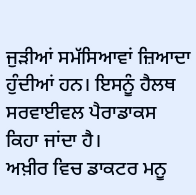ਜੁੜੀਆਂ ਸਮੱਸਿਆਵਾਂ ਜ਼ਿਆਦਾ ਹੁੰਦੀਆਂ ਹਨ। ਇਸਨੂੰ ਹੈਲਥ ਸਰਵਾਈਵਲ ਪੈਰਾਡਾਕਸ ਕਿਹਾ ਜਾਂਦਾ ਹੈ।
ਅਖ਼ੀਰ ਵਿਚ ਡਾਕਟਰ ਮਨੂ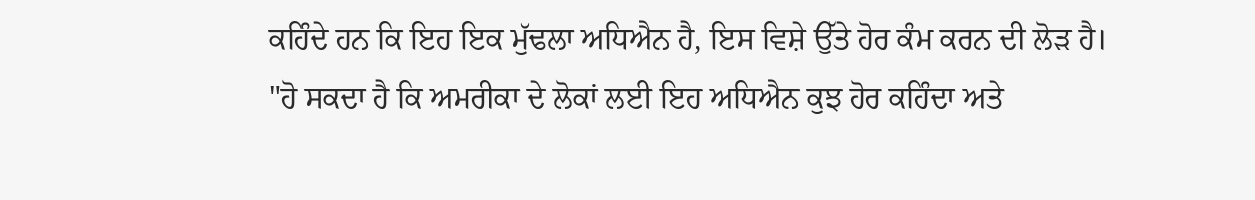ਕਹਿੰਦੇ ਹਨ ਕਿ ਇਹ ਇਕ ਮੁੱਢਲਾ ਅਧਿਐਨ ਹੈ, ਇਸ ਵਿਸ਼ੇ ਉੱਤੇ ਹੋਰ ਕੰਮ ਕਰਨ ਦੀ ਲੋੜ ਹੈ।
"ਹੋ ਸਕਦਾ ਹੈ ਕਿ ਅਮਰੀਕਾ ਦੇ ਲੋਕਾਂ ਲਈ ਇਹ ਅਧਿਐਨ ਕੁਝ ਹੋਰ ਕਹਿੰਦਾ ਅਤੇ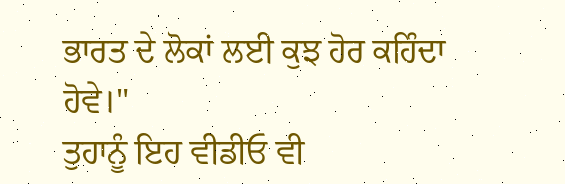ਭਾਰਤ ਦੇ ਲੋਕਾਂ ਲਈ ਕੁਝ ਹੋਰ ਕਹਿੰਦਾ ਹੋਵੇ।"
ਤੁਹਾਨੂੰ ਇਹ ਵੀਡੀਓ ਵੀ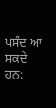ਪਸੰਦ ਆ ਸਕਦੇ ਹਨ: